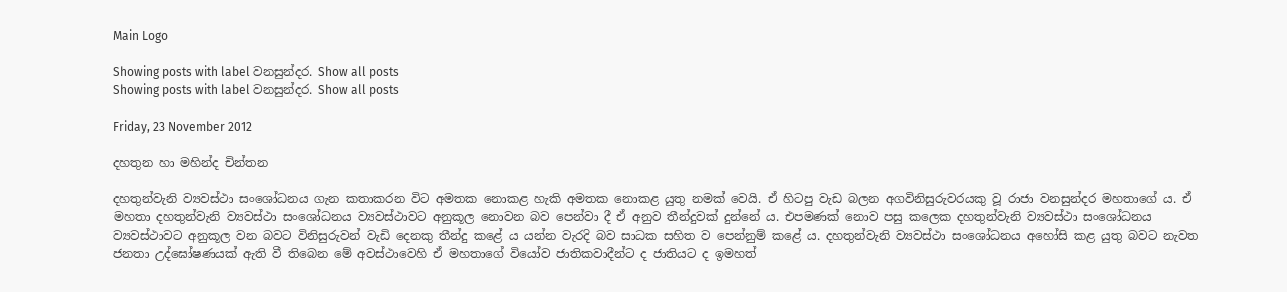Main Logo

Showing posts with label වනසුන්දර. Show all posts
Showing posts with label වනසුන්දර. Show all posts

Friday, 23 November 2012

දහතුන හා මහින්ද චින්තන

දහතුන්වැනි ව්‍යවස්ථා සංශෝධනය ගැන කතාකරන විට අමතක නොකළ හැකි අමතක නොකළ යුතු නමක් වෙයි. ඒ හිටපු වැඩ බලන අගවිනිසුරුවරයකු වූ රාජා වනසුන්දර මහතාගේ ය. ඒ මහතා දහතුන්වැනි ව්‍යවස්ථා සංශෝධනය ව්‍යවස්ථාවට අනුකූල නොවන බව පෙන්වා දී ඒ අනුව තීන්දුවක් දුන්නේ ය. එපමණක් නොව පසු කලෙක දහතුන්වැනි ව්‍යවස්ථා සංශෝධනය ව්‍යවස්ථාවට අනුකූල වන බවට විනිසුරුවන් වැඩි දෙනකු තීන්දු කළේ ය යන්න වැරදි බව සාධක සහිත ව පෙන්නුම් කළේ ය. දහතුන්වැනි ව්‍යවස්ථා සංශෝධනය අහෝසි කළ යුතු බවට නැවත ජනතා උද්ඝෝෂණයක් ඇති වී තිබෙන මේ අවස්ථාවෙහි ඒ මහතාගේ වියෝව ජාතිකවාදීන්ට ද ජාතියට ද ඉමහත්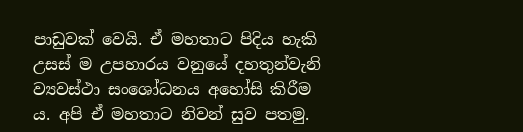පාඩුවක් වෙයි. ඒ මහතාට පිදිය හැකි උසස් ම උපහාරය වනුයේ දහතුන්වැනි ව්‍යවස්ථා සංශෝධනය අහෝසි කිරීම ය. අපි ඒ මහතාට නිවන් සුව පතමු.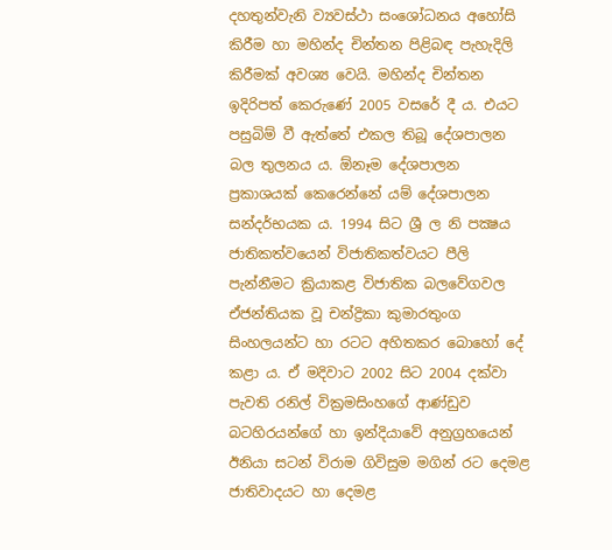දහතුන්වැනි ව්‍යවස්ථා සංශෝධනය අහෝසි කිරීම හා මහින්ද චින්තන පිළිබඳ පැහැදිලි කිරීමක් අවශ්‍ය වෙයි. මහින්ද චින්තන ඉදිරිපත් කෙරුණේ 2005 වසරේ දී ය. එයට පසුබිම් වී ඇත්තේ එකල තිබූ දේශපාලන බල තුලනය ය. ඕනෑම දේශපාලන ප්‍රකාශයක් කෙරෙන්නේ යම් දේශපාලන සන්දර්භයක ය. 1994 සිට ශ්‍රී ල නි පක්‍ෂය ජාතිකත්වයෙන් විජාතිකත්වයට පීලි පැන්නීමට ක්‍රියාකළ විජාතික බලවේගවල ඒජන්තියක වූ චන්ද්‍රිකා කුමාරතුංග සිංහලයන්ට හා රටට අහිතකර බොහෝ දේ කළා ය. ඒ මදිවාට 2002 සිට 2004 දක්වා පැවති රනිල් වික්‍රමසිංහගේ ආණ්ඩුව බටහිරයන්ගේ හා ඉන්දියාවේ අනුග්‍රහයෙන් ඊනියා සටන් විරාම ගිවිසුම මගින් රට දෙමළ ජාතිවාදයට හා දෙමළ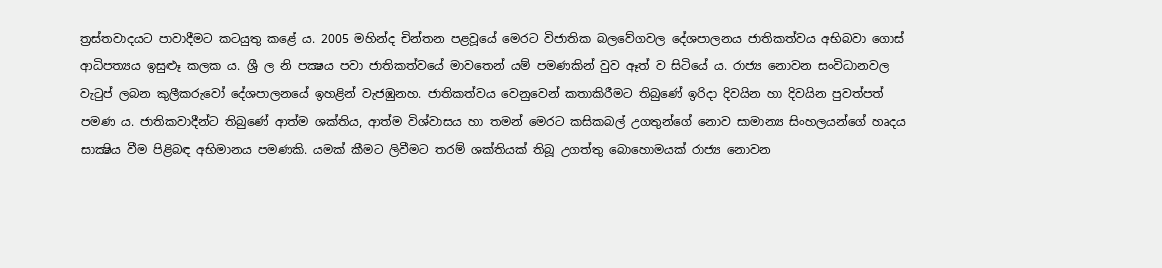ත්‍රස්තවාදයට පාවාදීමට කටයුතු කළේ ය. 2005 මහින්ද චින්තන පළවූයේ මෙරට විජාතික බලවේගවල දේශපාලනය ජාතිකත්වය අභිබවා ගොස් ආධිපත්‍යය ඉසුළුෑ කලක ය. ශ්‍රී ල නි පක්‍ෂය පවා ජාතිකත්වයේ මාවතෙන් යම් පමණකින් වුව ඈත් ව සිටියේ ය. රාජ්‍ය නොවන සංවිධානවල වැටුප් ලබන කුලීකරුවෝ දේශපාලනයේ ඉහළින් වැජඹුනහ. ජාතිකත්වය වෙනුවෙන් කතාකිරීමට තිබුණේ ඉරිදා දිවයින හා දිවයින පුවත්පත් පමණ ය. ජාතිකවාදීන්ට තිබුණේ ආත්ම ශක්තිය, ආත්ම විශ්වාසය හා තමන් මෙරට කසිකබල් උගතුන්ගේ නොව සාමාන්‍ය සිංහලයන්ගේ හෘදය සාක්‍ෂිය වීම පිළිබඳ අභිමානය පමණකි. යමක් කීමට ලිවීමට තරම් ශක්තියක් තිබූ උගත්තු බොහොමයක් රාජ්‍ය නොවන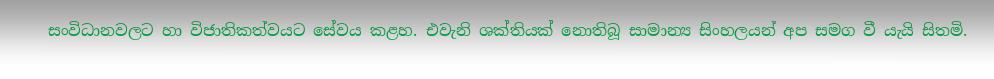සංවිධානවලට හා විජාතිකත්වයට සේවය කළහ. එවැනි ශක්තියක් නොතිබූ සාමාන්‍ය සිංහලයන් අප සමග වී යැයි සිතමි.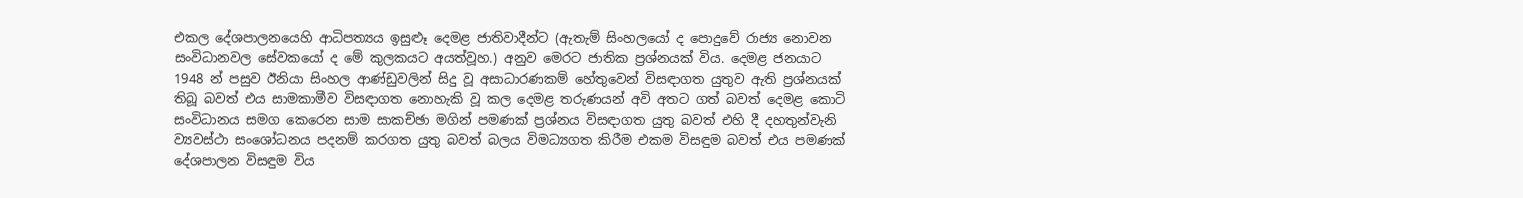එකල දේශපාලනයෙහි ආධිපත්‍යය ඉසුළුෑ දෙමළ ජාතිවාදීන්ට (ඇතැම් සිංහලයෝ ද පොදුවේ රාජ්‍ය නොවන සංවිධානවල සේවකයෝ ද මේ කුලකයට අයත්වූහ.) අනුව මෙරට ජාතික ප්‍රශ්නයක් විය. දෙමළ ජනයාට 1948 න් පසුව ඊනියා සිංහල ආණ්ඩුවලින් සිදු වූ අසාධාරණකම් හේතුවෙන් විසඳාගත යුතුව ඇති ප්‍රශ්නයක් තිබූ බවත් එය සාමකාමීව විසඳාගත නොහැකි වූ කල දෙමළ තරුණයන් අවි අතට ගත් බවත් දෙමළ කොටි සංවිධානය සමග කෙරෙන සාම සාකච්ඡා මගින් පමණක් ප්‍රශ්නය විසඳාගත යුතු බවත් එහි දී දහතුන්වැනි ව්‍යවස්ථා සංශෝධනය පදනම් කරගත යුතු බවත් බලය විමධ්‍යගත කිරීම එකම විසඳුම බවත් එය පමණක් දේශපාලන විසඳුම විය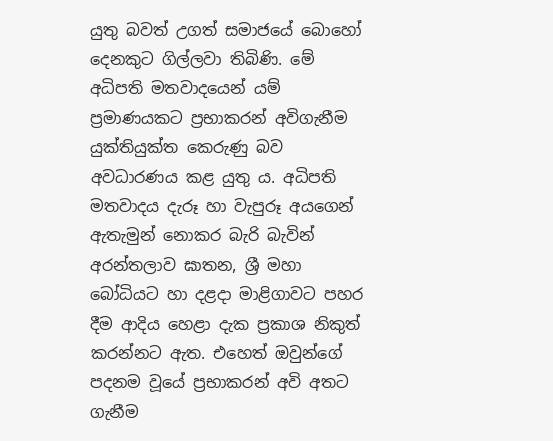යුතු බවත් උගත් සමාජයේ බොහෝ දෙනකුට ගිල්ලවා තිබිණි. මේ අධිපති මතවාදයෙන් යම් ප්‍රමාණයකට ප්‍රභාකරන් අවිගැනීම යුක්තියුක්ත කෙරුණු බව අවධාරණය කළ යුතු ය. අධිපති මතවාදය දැරූ හා වැපුරූ අයගෙන් ඇතැමුන් නොකර බැරි බැවින් අරන්තලාව ඝාතන, ශ්‍රී මහා බෝධියට හා දළදා මාළිගාවට පහර දීම ආදිය හෙළා දැක ප්‍රකාශ නිකුත් කරන්නට ඇත. එහෙත් ඔවුන්ගේ පදනම වූයේ ප්‍රභාකරන් අවි අතට ගැනීම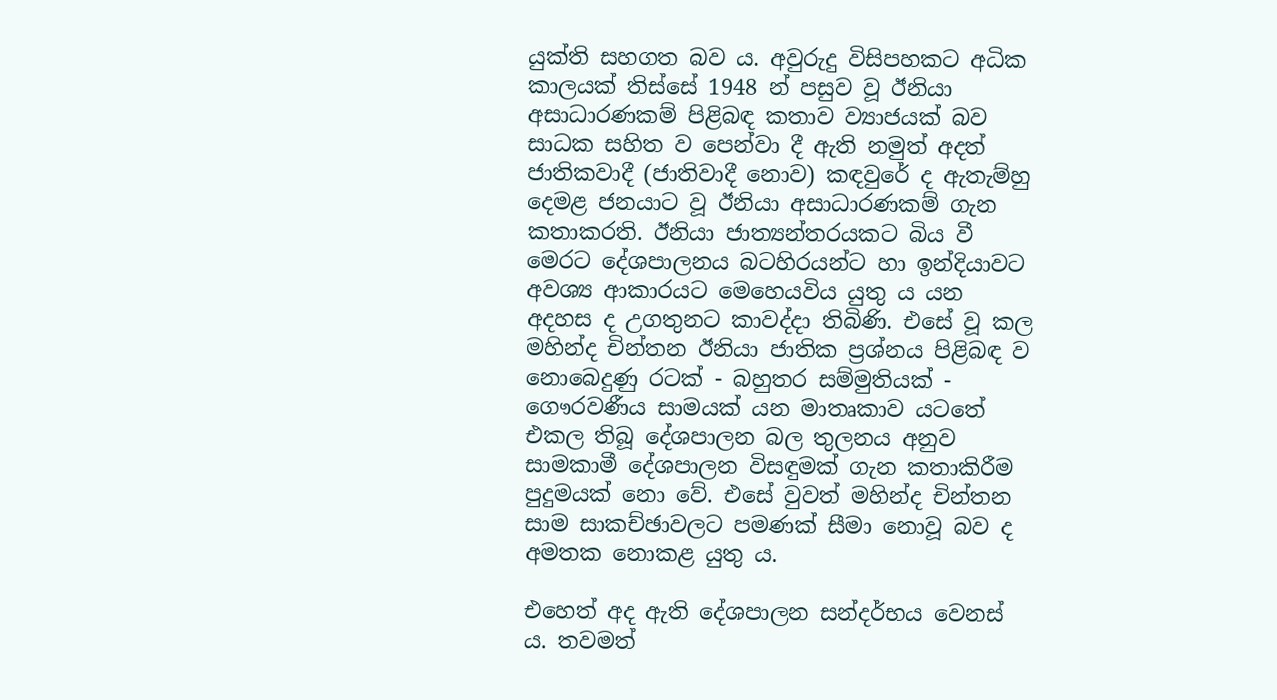යුක්ති සහගත බව ය. අවුරුදු විසිපහකට අධික කාලයක් තිස්සේ 1948 න් පසුව වූ ඊනියා අසාධාරණකම් පිළිබඳ කතාව ව්‍යාජයක් බව සාධක සහිත ව පෙන්වා දී ඇති නමුත් අදත් ජාතිකවාදී (ජාතිවාදී නොව) කඳවුරේ ද ඇතැම්හු දෙමළ ජනයාට වූ ඊනියා අසාධාරණකම් ගැන කතාකරති. ඊනියා ජාත්‍යන්තරයකට බිය වී මෙරට දේශපාලනය බටහිරයන්ට හා ඉන්දියාවට අවශ්‍ය ආකාරයට මෙහෙයවිය යුතු ය යන අදහස ද උගතුනට කාවද්දා තිබිණි. එසේ වූ කල මහින්ද චින්තන ඊනියා ජාතික ප්‍රශ්නය පිළිබඳ ව නොබෙදුණු රටක් - බහුතර සම්මුතියක් - ගෞරවණීය සාමයක් යන මාතෘකාව යටතේ එකල තිබූ දේශපාලන බල තුලනය අනුව සාමකාමී දේශපාලන විසඳුමක් ගැන කතාකිරීම පුදුමයක් නො වේ. එසේ වුවත් මහින්ද චින්තන සාම සාකච්ඡාවලට පමණක් සීමා නොවූ බව ද අමතක නොකළ යුතු ය.

එහෙත් අද ඇති දේශපාලන සන්දර්භය වෙනස් ය. තවමත්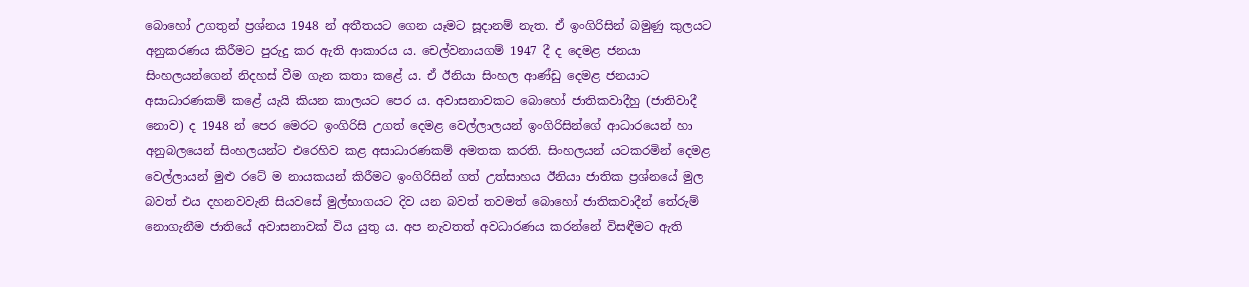බොහෝ උගතුන් ප්‍රශ්නය 1948 න් අතීතයට ගෙන යෑමට සූදානම් නැත. ඒ ඉංගිරිසින් බමුණු කුලයට අනුකරණය කිරීමට පුරුදු කර ඇති ආකාරය ය. චෙල්වනායගම් 1947 දී ද දෙමළ ජනයා සිංහලයන්ගෙන් නිදහස් වීම ගැන කතා කළේ ය. ඒ ඊනියා සිංහල ආණ්ඩු දෙමළ ජනයාට අසාධාරණකම් කළේ යැයි කියන කාලයට පෙර ය. අවාසනාවකට බොහෝ ජාතිකවාදීහු (ජාතිවාදී නොව) ද 1948 න් පෙර මෙරට ඉංගිරිසි උගත් දෙමළ වෙල්ලාලයන් ඉංගිරිසින්ගේ ආධාරයෙන් හා අනුබලයෙන් සිංහලයන්ට එරෙහිව කළ අසාධාරණකම් අමතක කරති. සිංහලයන් යටකරමින් දෙමළ වෙල්ලායන් මුළු රටේ ම නායකයන් කිරීමට ඉංගිරිසින් ගත් උත්සාහය ඊනියා ජාතික ප්‍රශ්නයේ මුල බවත් එය දහනවවැනි සියවසේ මුල්භාගයට දිව යන බවත් තවමත් බොහෝ ජාතිකවාදීන් තේරුම් නොගැනීම ජාතියේ අවාසනාවක් විය යුතු ය. අප නැවතත් අවධාරණය කරන්නේ විසඳීමට ඇති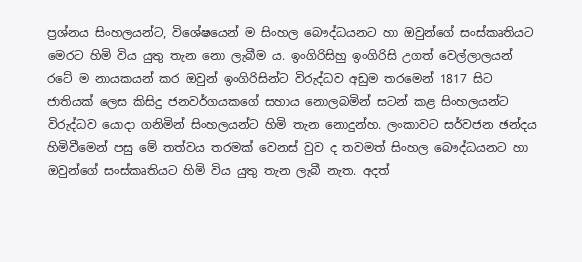ප්‍රශ්නය සිංහලයන්ට, විශේෂයෙන් ම සිංහල බෞද්ධයනට හා ඔවුන්ගේ සංස්කෘතියට මෙරට හිමි විය යුතු තැන නො ලැබීම ය. ඉංගිරිසිහු ඉංගිරිසි උගත් වෙල්ලාලයන් රටේ ම නායකයන් කර ඔවුන් ඉංගිරිසින්ට විරුද්ධව අඩුම තරමෙන් 1817 සිට ජාතියක් ලෙස කිසිදු ජනවර්ගයකගේ සහාය නොලබමින් සටන් කළ සිංහලයන්ට විරුද්ධව යොදා ගනිමින් සිංහලයන්ට හිමි තැන නොදුන්හ. ලංකාවට සර්වජන ඡන්දය හිමිවීමෙන් පසු මේ තත්වය තරමක් වෙනස් වුව ද තවමත් සිංහල බෞද්ධයනට හා ඔවුන්ගේ සංස්කෘතියට හිමි විය යුතු තැන ලැබී නැත. අදත්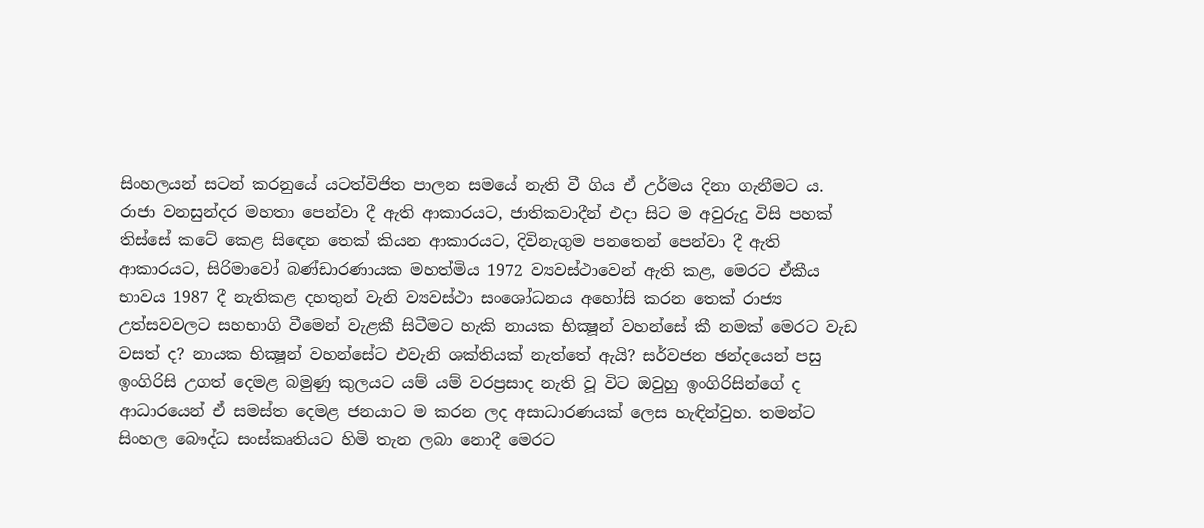සිංහලයන් සටන් කරනුයේ යටත්විජිත පාලන සමයේ නැති වී ගිය ඒ උර්මය දිනා ගැනීමට ය. රාජා වනසුන්දර මහතා පෙන්වා දී ඇති ආකාරයට, ජාතිකවාදීන් එදා සිට ම අවුරුදු විසි පහක් තිස්සේ කටේ කෙළ සිඳෙන තෙක් කියන ආකාරයට, දිවිනැගුම පනතෙන් පෙන්වා දී ඇති ආකාරයට, සිරිමාවෝ බණ්ඩාරණායක මහත්මිය 1972 ව්‍යවස්ථාවෙන් ඇති කළ, මෙරට ඒකීය භාවය 1987 දී නැතිකළ දහතුන් වැනි ව්‍යවස්ථා සංශෝධනය අහෝසි කරන තෙක් රාජ්‍ය උත්සවවලට සහභාගි වීමෙන් වැළකී සිටීමට හැකි නායක භික්‍ෂූන් වහන්සේ කී නමක් මෙරට වැඩ වසත් ද? නායක භික්‍ෂූන් වහන්සේට එවැනි ශක්තියක් නැත්තේ ඇයි? සර්වජන ඡන්දයෙන් පසු ඉංගිරිසි උගත් දෙමළ බමුණු කුලයට යම් යම් වරප්‍රසාද නැති වූ විට ඔවුහු ඉංගිරිසින්ගේ ද ආධාරයෙන් ඒ සමස්ත දෙමළ ජනයාට ම කරන ලද අසාධාරණයක් ලෙස හැඳින්වුහ. තමන්ට සිංහල බෞද්ධ සංස්කෘතියට හිමි තැන ලබා නොදී මෙරට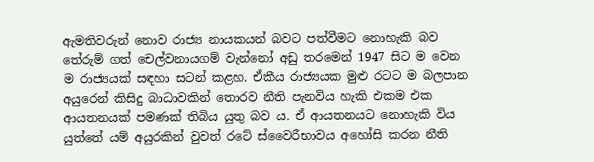ඇමතිවරුන් නොව රාජ්‍ය නායකයන් බවට පත්වීමට නොහැකි බව තේරුම් ගත් චෙල්වනායගම් වැන්නෝ අඩු තරමෙන් 1947 සිට ම වෙන ම රාජ්‍යයක් සඳහා සටන් කළහ. ඒකීය රාජ්‍යයක මුළු රටට ම බලපාන අයුරෙන් කිසිදු බාධාවකින් තොරව නීති පැනවිය හැකි එකම එක ආයතනයක් පමණක් තිබිය යුතු බව ය. ඒ ආයතනයට නොහැකි විය යුත්තේ යම් අයුරකින් වුවත් රටේ ස්වෛරීභාවය අහෝසි කරන නීති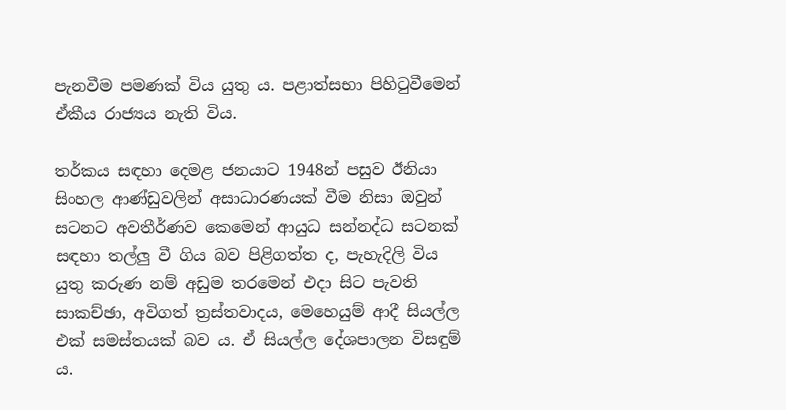පැනවීම පමණක් විය යුතු ය. පළාත්සභා පිහිටුවීමෙන් ඒකීය රාජ්‍යය නැති විය.

තර්කය සඳහා දෙමළ ජනයාට 1948න් පසුව ඊනියා සිංහල ආණ්ඩුවලින් අසාධාරණයක් වීම නිසා ඔවුන් සටනට අවතීර්ණව කෙමෙන් ආයුධ සන්නද්ධ සටනක් සඳහා තල්ලු වී ගිය බව පිළිගත්ත ද, පැහැදිලි විය යුතු කරුණ නම් අඩුම තරමෙන් එදා සිට පැවති සාකච්ඡා, අවිගත් ත්‍රස්තවාදය, මෙහෙයුම් ආදී සියල්ල එක් සමස්තයක් බව ය. ඒ සියල්ල දේශපාලන විසඳුම් ය.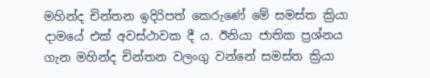මහින්ද චින්තන ඉදිරිපත් කෙරුණේ මේ සමස්ත ක්‍රියා දාමයේ එක් අවස්ථාවක දී ය. ඊනියා ජාතික ප්‍රශ්නය ගැන මහින්ද චින්තන වලංගු වන්නේ සමස්ත ක්‍රියා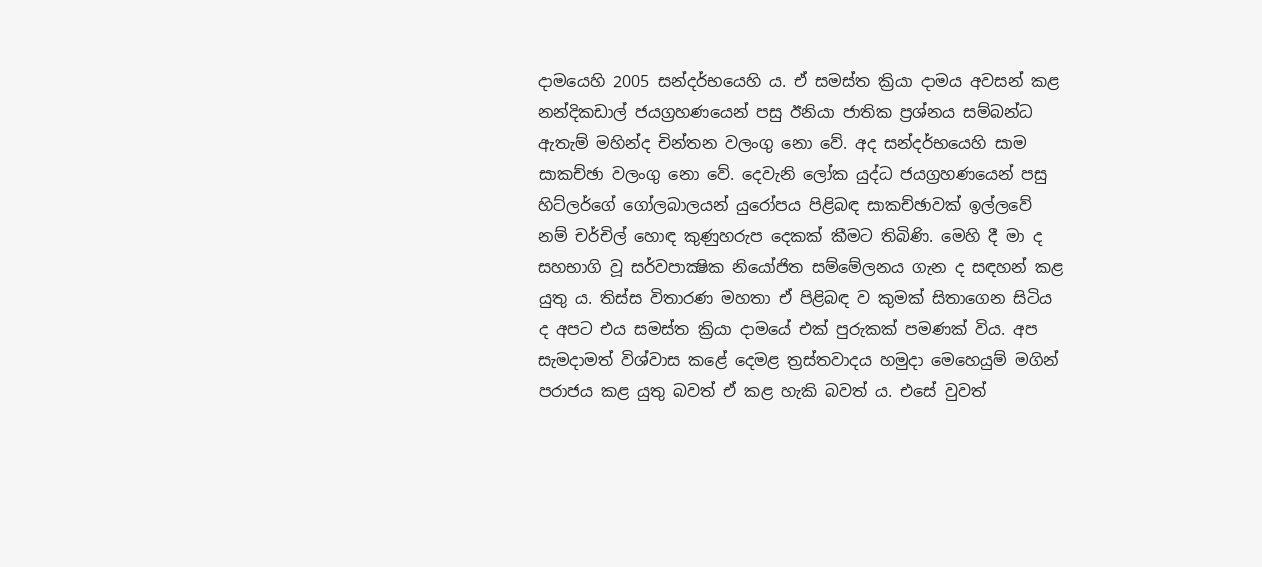දාමයෙහි 2005 සන්දර්භයෙහි ය. ඒ සමස්ත ක්‍රියා දාමය අවසන් කළ නන්දිකඩාල් ජයග්‍රහණයෙන් පසු ඊනියා ජාතික ප්‍රශ්නය සම්බන්ධ ඇතැම් මහින්ද චින්තන වලංගු නො වේ. අද සන්දර්භයෙහි සාම සාකච්ඡා වලංගු නො වේ. දෙවැනි ලෝක යුද්ධ ජයග්‍රහණයෙන් පසු හිට්ලර්ගේ ගෝලබාලයන් යුරෝපය පිළිබඳ සාකච්ඡාවක් ඉල්ලවේ නම් චර්චිල් හොඳ කුණුහරුප දෙකක් කීමට තිබිණි. මෙහි දී මා ද සහභාගි වූ සර්වපාක්‍ෂික නියෝජිත සම්මේලනය ගැන ද සඳහන් කළ යුතු ය. තිස්ස විතාරණ මහතා ඒ පිළිබඳ ව කුමක් සිතාගෙන සිටිය ද අපට එය සමස්ත ක්‍රියා දාමයේ එක් පුරුකක් පමණක් විය. අප සැමදාමත් විශ්වාස කළේ දෙමළ ත්‍රස්තවාදය හමුදා මෙහෙයුම් මගින් පරාජය කළ යුතු බවත් ඒ කළ හැකි බවත් ය. එසේ වුවත්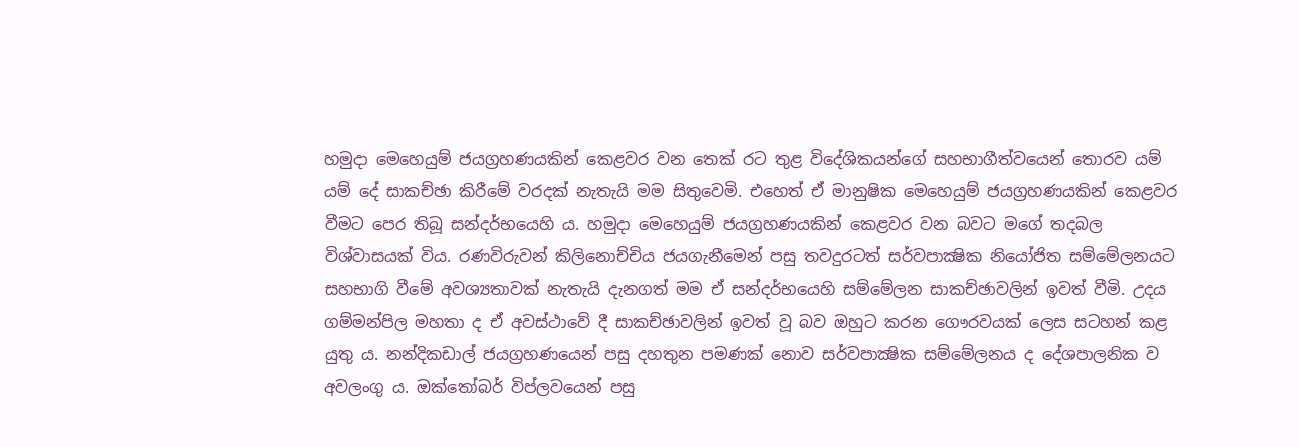හමුදා මෙහෙයුම් ජයග්‍රහණයකින් කෙළවර වන තෙක් රට තුළ විදේශිකයන්ගේ සහභාගීත්වයෙන් තොරව යම් යම් දේ සාකච්ඡා කිරීමේ වරදක් නැතැයි මම සිතුවෙමි. එහෙත් ඒ මානුෂික මෙහෙයුම් ජයග්‍රහණයකින් කෙළවර වීමට පෙර තිබූ සන්දර්භයෙහි ය. හමුදා මෙහෙයුම් ජයග්‍රහණයකින් කෙළවර වන බවට මගේ තදබල විශ්වාසයක් විය. රණවිරුවන් කිලිනොච්චිය ජයගැනීමෙන් පසු තවදුරටත් සර්වපාක්‍ෂික නියෝජිත සම්මේලනයට සහභාගි වීමේ අවශ්‍යතාවක් නැතැයි දැනගත් මම ඒ සන්දර්භයෙහි සම්මේලන සාකච්ඡාවලින් ඉවත් වීමි. උදය ගම්මන්පිල මහතා ද ඒ අවස්ථාවේ දී සාකච්ඡාවලින් ඉවත් වූ බව ඔහුට කරන ගෞරවයක් ලෙස සටහන් කළ යුතු ය. නන්දිකඩාල් ජයග්‍රහණයෙන් පසු දහතුන පමණක් නොව සර්වපාක්‍ෂික සම්මේලනය ද දේශපාලනික ව අවලංගු ය. ඔක්තෝබර් විප්ලවයෙන් පසු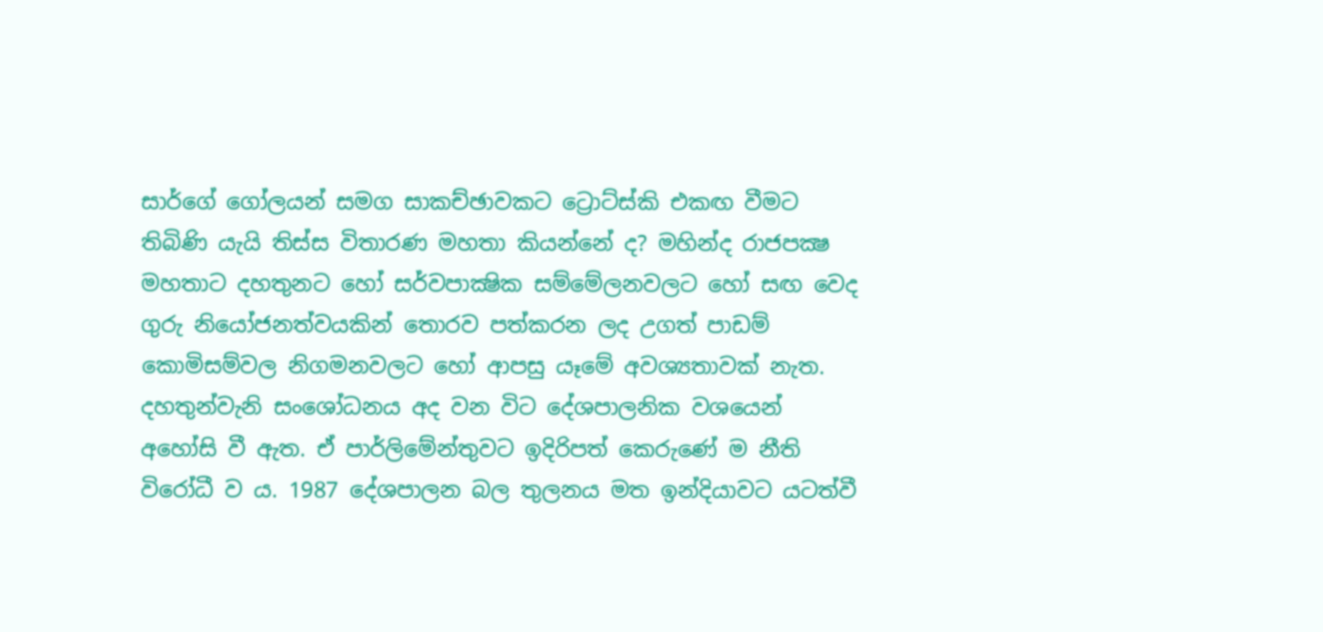සාර්ගේ ගෝලයන් සමග සාකච්ඡාවකට ට්‍රොට්ස්කි එකඟ වීමට තිබිණි යැයි තිස්ස විතාරණ මහතා කියන්නේ ද? මහින්ද රාජපක්‍ෂ මහතාට දහතුනට හෝ සර්වපාක්‍ෂික සම්මේලනවලට හෝ සඟ වෙද ගුරු නියෝජනත්වයකින් තොරව පත්කරන ලද උගත් පාඩම් කොමිසම්වල නිගමනවලට හෝ ආපසු යෑමේ අවශ්‍යතාවක් නැත. දහතුන්වැනි සංශෝධනය අද වන විට දේශපාලනික වශයෙන් අහෝසි වී ඇත. ඒ පාර්ලිමේන්තුවට ඉදිරිපත් කෙරුණේ ම නීති විරෝධී ව ය. 1987 දේශපාලන බල තුලනය මත ඉන්දියාවට යටත්වී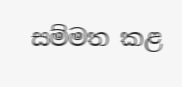සම්මත කළ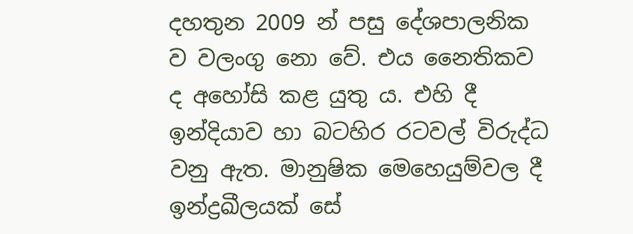දහතුන 2009 න් පසු දේශපාලනික ව වලංගු නො වේ. එය නෛතිකව ද අහෝසි කළ යුතු ය. එහි දී ඉන්දියාව හා බටහිර රටවල් විරුද්ධ වනු ඇත. මානුෂික මෙහෙයුම්වල දී ඉන්ද්‍රඛීලයක් සේ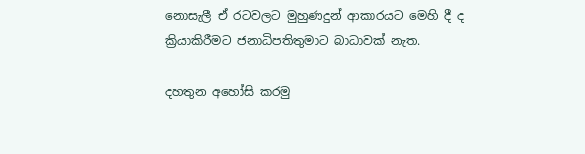නොසැලී ඒ රටවලට මුහුණදුන් ආකාරයට මෙහි දී ද ක්‍රියාකිරීමට ජනාධිපතිතුමාට බාධාවක් නැත.

දහතුන අහෝසි කරමු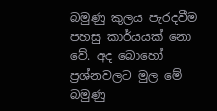බමුණු කුලය පැරදවීම පහසු කාර්යයක් නො වේ. අද බොහෝ ප්‍රශ්නවලට මුල මේ බමුණු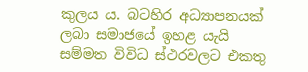කුලය ය. බටහිර අධ්‍යාපනයක් ලබා සමාජයේ ඉහළ යැයි සම්මත විවිධ ස්ථරවලට එකතු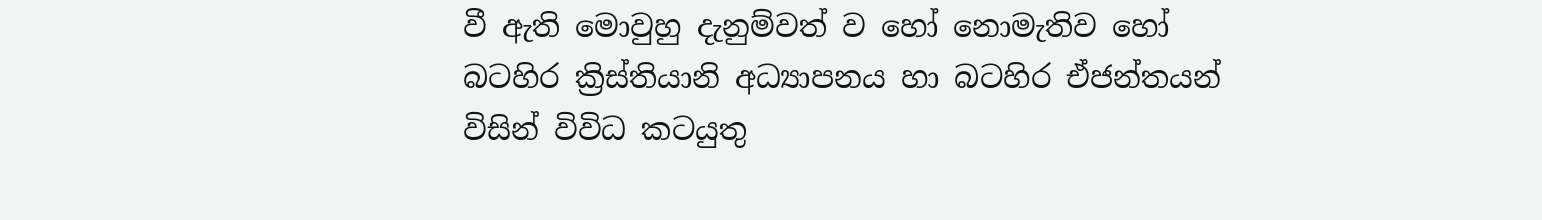වී ඇති මොවුහු දැනුම්වත් ව හෝ නොමැතිව හෝ බටහිර ක්‍රිස්තියානි අධ්‍යාපනය හා බටහිර ඒජන්තයන් විසින් විවිධ කටයුතු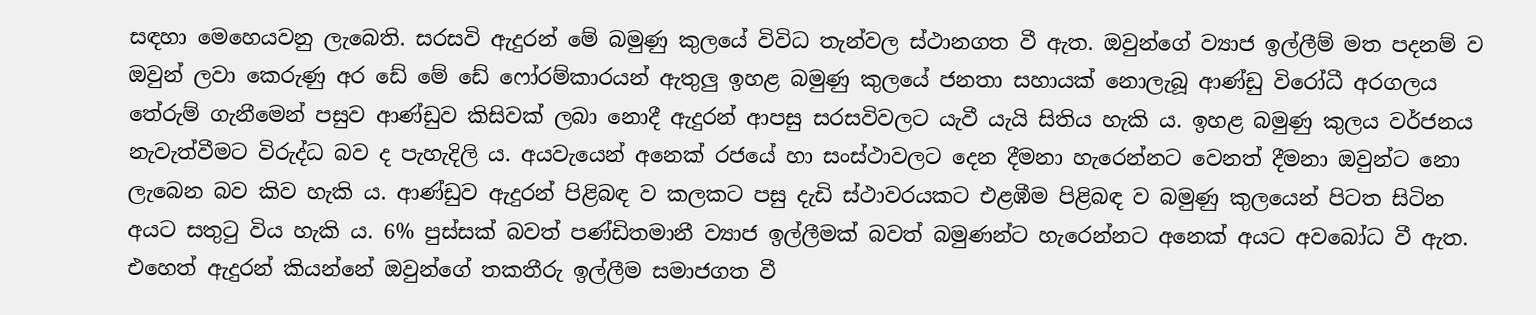සඳහා මෙහෙයවනු ලැබෙති. සරසවි ඇදුරන් මේ බමුණු කුලයේ විවිධ තැන්වල ස්ථානගත වී ඇත. ඔවුන්ගේ ව්‍යාජ ඉල්ලීම් මත පදනම් ව ඔවුන් ලවා කෙරුණු අර ඩේ මේ ඩේ ෆෝරම්කාරයන් ඇතුලු ඉහළ බමුණු කුලයේ ජනතා සහායක් නොලැබූ ආණ්ඩු විරෝධී අරගලය තේරුම් ගැනීමෙන් පසුව ආණ්ඩුව කිසිවක් ලබා නොදී ඇදුරන් ආපසු සරසවිවලට යැවී යැයි සිතිය හැකි ය. ඉහළ බමුණු කුලය වර්ජනය නැවැත්වීමට විරුද්ධ බව ද පැහැදිලි ය. අයවැයෙන් අනෙක් රජයේ හා සංස්ථාවලට දෙන දීමනා හැරෙන්නට වෙනත් දීමනා ඔවුන්ට නො ලැබෙන බව කිව හැකි ය. ආණ්ඩුව ඇදුරන් පිළිබඳ ව කලකට පසු දැඩි ස්ථාවරයකට එළඹීම පිළිබඳ ව බමුණු කුලයෙන් පිටත සිටින අයට සතුටු විය හැකි ය. 6% පුස්සක් බවත් පණ්ඩිතමානී ව්‍යාජ ඉල්ලීමක් බවත් බමුණන්ට හැරෙන්නට අනෙක් අයට අවබෝධ වී ඇත. එහෙත් ඇදුරන් කියන්නේ ඔවුන්ගේ තකතීරු ඉල්ලීම සමාජගත වී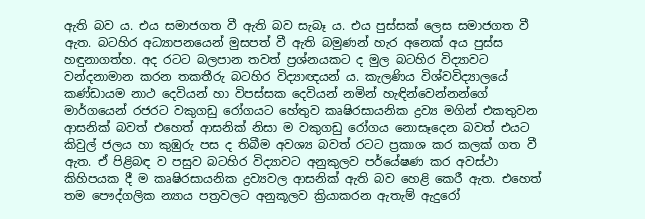ඇති බව ය. එය සමාජගත වී ඇති බව සැබෑ ය. එය පුස්සක් ලෙස සමාජගත වී ඇත. බටහිර අධ්‍යාපනයෙන් මුසපත් වී ඇති බමුණන් හැර අනෙක් අය පුස්ස හඳුනාගත්හ. අද රටට බලපාන තවත් ප්‍රශ්නයකට ද මුල බටහිර විද්‍යාවට වන්දනාමාන කරන තකතීරු බටහිර විද්‍යාඥයන් ය. කැලණිය විශ්වවිද්‍යාලයේ කණ්ඩායම නාථ දෙවියන් හා විපස්සක දෙවියන් නමින් හැඳින්වෙන්නන්ගේ මාර්ගයෙන් රජරට වකුගඩු රෝගයට හේතුව කෘෂිරසායනික ද්‍රව්‍ය මගින් එකතුවන ආසනික් බවත් එහෙත් ආසනික් නිසා ම වකුගඩු රෝගය නොසෑදෙන බවත් එයට කිවුල් ජලය හා කුඹුරු පස ද තිබීම අවශ්‍ය බවත් රටට ප්‍රකාශ කර කලක් ගත වී ඇත. ඒ පිළිබඳ ව පසුව බටහිර විද්‍යාවට අනුකුලව පර්යේෂණ කර අවස්ථා කිහිපයක දී ම කෘෂිරසායනික ද්‍රව්‍යවල ආසනික් ඇති බව හෙළි කෙරී ඇත. එහෙත් තම පෞද්ගලික න්‍යාය පත්‍රවලට අනුකූලව ක්‍රියාකරන ඇතැම් ඇදුරෝ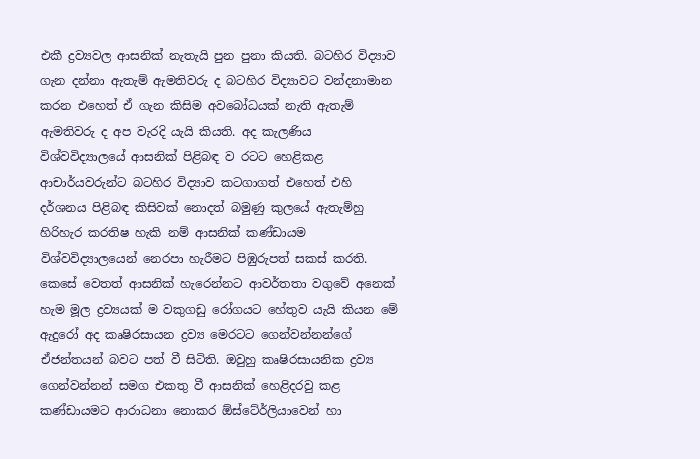එකී ද්‍රව්‍යවල ආසනික් නැතැයි පුන පුනා කියති. බටහිර විද්‍යාව ගැන දන්නා ඇතැම් ඇමතිවරු ද බටහිර විද්‍යාවට වන්දනාමාන කරන එහෙත් ඒ ගැන කිසිම අවබෝධයක් නැති ඇතැම් ඇමතිවරු ද අප වැරදි යැයි කියති. අද කැලණිය විශ්වවිද්‍යාලයේ ආසනික් පිළිබඳ ව රටට හෙළිකළ ආචාර්යවරුන්ට බටහිර විද්‍යාව කටගාගත් එහෙත් එහි දර්ශනය පිළිබඳ කිසිවක් නොදත් බමුණු කුලයේ ඇතැම්හු හිරිහැර කරතිෂ හැකි නම් ආසනික් කණ්ඩායම විශ්වවිද්‍යාලයෙන් නෙරපා හැරීමට පිඹුරුපත් සකස් කරති. කෙසේ වෙතත් ආසනික් හැරෙන්නට ආවර්තතා වගුවේ අනෙක් හැම මූල ද්‍රව්‍යයක් ම වකුගඩු රෝගයට හේතුව යැයි කියන මේ ඇදුරෝ අද කෘෂිරසායන ද්‍රව්‍ය මෙරටට ගෙන්වන්නන්ගේ ඒජන්තයන් බවට පත් වී සිටිති. ඔවුහු කෘෂිරසායනික ද්‍රව්‍ය ගෙන්වන්නන් සමග එකතු වී ආසනික් හෙළිදරවු කළ කණ්ඩායමට ආරාධනා නොකර ඕස්ටේ‍ර්ලියාවෙන් හා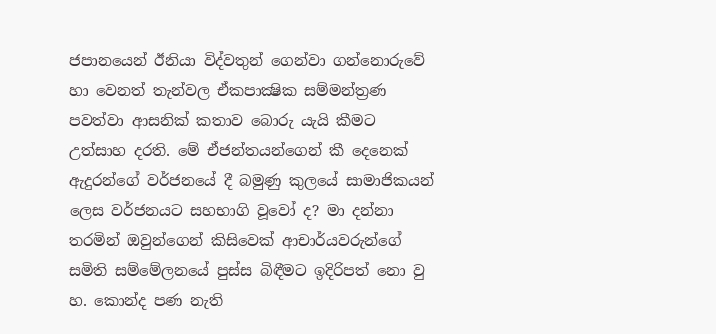ජපානයෙන් ඊනියා විද්වතුන් ගෙන්වා ගන්නොරුවේ හා වෙනත් තැන්වල ඒකපාක්‍ෂික සම්මන්ත්‍රණ පවත්වා ආසනික් කතාව බොරු යැයි කීමට උත්සාහ දරති. මේ ඒජන්තයන්ගෙන් කී දෙනෙක් ඇදුරන්ගේ වර්ජනයේ දී බමුණු කුලයේ සාමාජිකයන් ලෙස වර්ජනයට සහභාගි වූවෝ ද? මා දන්නා තරමින් ඔවුන්ගෙන් කිසිවෙක් ආචාර්යවරුන්ගේ සමිති සම්මේලනයේ පුස්ස බිඳීමට ඉදිරිපත් නො වු හ. කොන්ද පණ නැති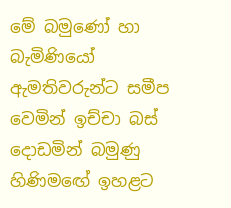මේ බමුණෝ හා බැමිණියෝ ඇමතිවරුන්ට සමීප වෙමින් ඉච්චා බස් දොඩමින් බමුණු හිණිමඟේ ඉහළට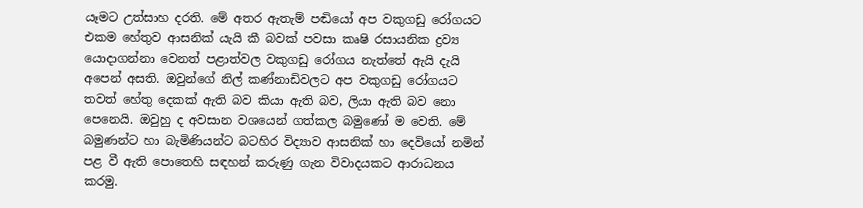යෑමට උත්සාහ දරති. මේ අතර ඇතැම් පඬියෝ අප වකුගඩු රෝගයට එකම හේතුව ආසනික් යැයි කී බවක් පවසා කෘෂි රසායනික ද්‍රව්‍ය යොදාගන්නා වෙනත් පළාත්වල වකුගඩු රෝගය නැත්තේ ඇයි දැයි අපෙන් අසති. ඔවුන්ගේ නිල් කණ්නාඩිවලට අප වකුගඩු රෝගයට තවත් හේතු දෙකක් ඇති බව කියා ඇති බව, ලියා ඇති බව නො පෙනෙයි. ඔවුහු ද අවසාන වශයෙන් ගත්කල බමුණෝ ම වෙති. මේ බමුණන්ට හා බැමිණියන්ට බටහිර විද්‍යාව ආසනික් හා දෙවියෝ නමින් පළ වී ඇති පොතෙහි සඳහන් කරුණු ගැන විවාදයකට ආරාධනය කරමු.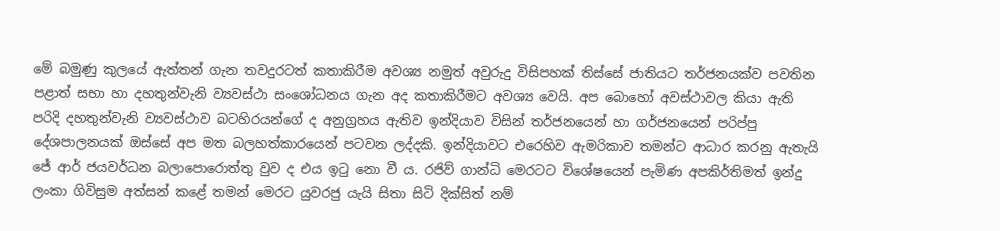මේ බමුණු කුලයේ ඇත්තන් ගැන තවදුරටත් කතාකිරීම අවශ්‍ය නමුත් අවුරුදු විසිපහක් තිස්සේ ජාතියට තර්ජනයක්ව පවතින පළාත් සභා හා දහතුන්වැනි ව්‍යවස්ථා සංශෝධනය ගැන අද කතාකිරීමට අවශ්‍ය වෙයි. අප බොහෝ අවස්ථාවල කියා ඇති පරිදි දහතුන්වැනි ව්‍යවස්ථාව බටහිරයන්ගේ ද අනුග්‍රහය ඇතිව ඉන්දියාව විසින් තර්ජනයෙන් හා ගර්ජනයෙන් පරිප්පු දේශපාලනයක් ඔස්සේ අප මත බලහත්කාරයෙන් පටවන ලද්දකි. ඉන්දියාවට එරෙහිව ඇමරිකාව තමන්ට ආධාර කරනු ඇතැයි ජේ ආර් ජයවර්ධන බලාපොරොත්තු වුව ද එය ඉටු නො වී ය. රජිව් ගාන්ධි මෙරටට විශේෂයෙන් පැමිණ අපකිර්තිමත් ඉන්දු ලංකා ගිවිසුම අත්සන් කළේ තමන් මෙරට යුවරජු යැයි සිතා සිටි දික්සිත් නම්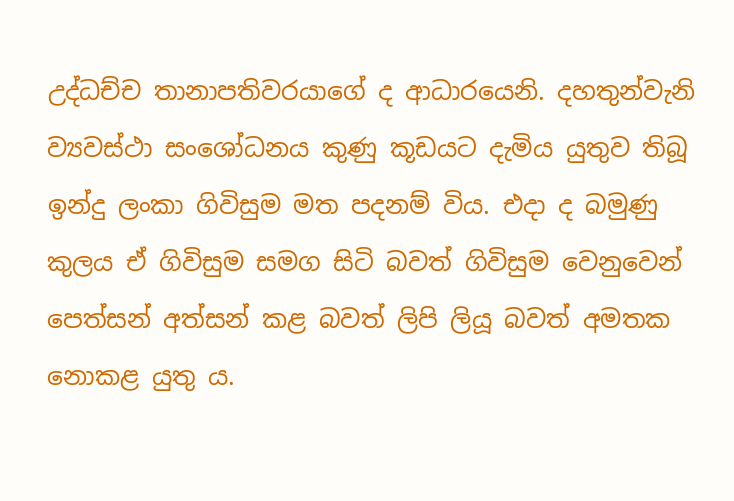උද්ධච්ච තානාපතිවරයාගේ ද ආධාරයෙනි. දහතුන්වැනි ව්‍යවස්ථා සංශෝධනය කුණු කූඩයට දැමිය යුතුව තිබූ ඉන්දු ලංකා ගිවිසුම මත පදනම් විය. එදා ද බමුණු කුලය ඒ ගිවිසුම සමග සිටි බවත් ගිවිසුම වෙනුවෙන් පෙත්සන් අත්සන් කළ බවත් ලිපි ලියූ බවත් අමතක නොකළ යුතු ය.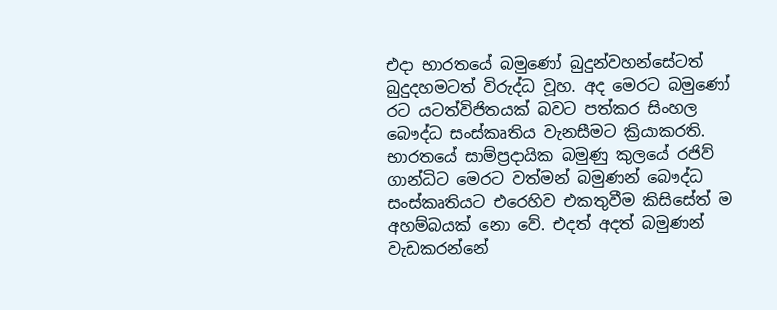එදා භාරතයේ බමුණෝ බුදුන්වහන්සේටත් බුදුදහමටත් විරුද්ධ වූහ. අද මෙරට බමුණෝ රට යටත්විජිතයක් බවට පත්කර සිංහල බෞද්ධ සංස්කෘතිය වැනසීමට ක්‍රියාකරති. භාරතයේ සාම්ප්‍රදායික බමුණු කුලයේ රජිව් ගාන්ධිට මෙරට වත්මන් බමුණන් බෞද්ධ සංස්කෘතියට එරෙහිව එකතුවීම කිසිසේත් ම අහම්බයක් නො වේ. එදත් අදත් බමුණන් වැඩකරන්නේ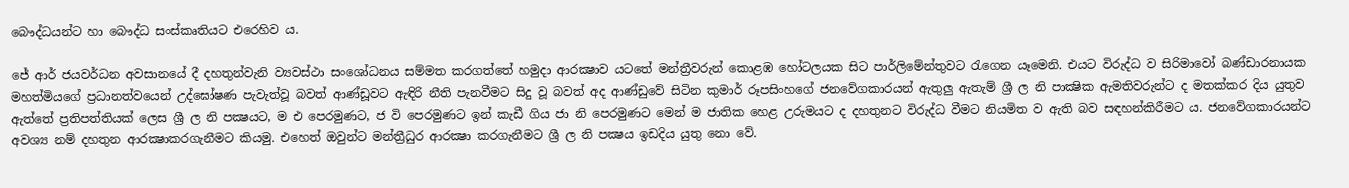බෞද්ධයන්ට හා බෞද්ධ සංස්කෘතියට එරෙහිව ය.

ජේ ආර් ජයවර්ධන අවසානයේ දී දහතුන්වැනි ව්‍යවස්ථා සංශෝධනය සම්මත කරගත්තේ හමුදා ආරක්‍ෂාව යටතේ මන්ත්‍රීවරුන් කොළඹ හෝටලයක සිට පාර්ලිමේන්තුවට රැගෙන යෑමෙනි. එයට විරුද්ධ ව සිරිමාවෝ බණ්ඩාරනායක මහත්මියගේ ප්‍රධානත්වයෙන් උද්ඝෝෂණ පැවැත්වූ බවත් ආණ්ඩූවට ඇඳිරි නීති පැනවීමට සිදු වූ බවත් අද ආණ්ඩුවේ සිටින කුමාර් රූපසිංහගේ ජනවේගකාරයන් ඇතුලු ඇතැම් ශ්‍රී ල නි පාක්‍ෂික ඇමතිවරුන්ට ද මතක්කර දිය යුතුව ඇත්තේ ප්‍රතිපත්තියක් ලෙස ශ්‍රී ල නි පක්‍ෂයට, ම එ පෙරමුණට, ජ වි පෙරමුණට ඉන් කැඩී ගිය ජා නි පෙරමුණට මෙන් ම ජාතික හෙළ උරුමයට ද දහතුනට විරුද්ධ වීමට නියමිත ව ඇති බව සඳහන්කිරීමට ය. ජනවේගකාරයන්ට අවශ්‍ය නම් දහතුන ආරක්‍ෂාකරගැනීමට කියමු. එහෙත් ඔවුන්ට මන්ත්‍රීධුර ආරක්‍ෂා කරගැනීමට ශ්‍රී ල නි පක්‍ෂය ඉඩදිය යුතු නො වේ.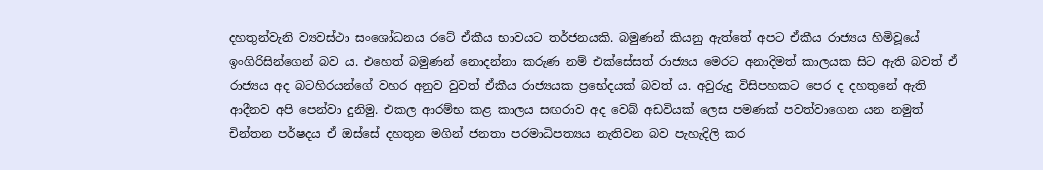දහතුන්වැනි ව්‍යවස්ථා සංශෝධනය රටේ ඒකීය භාවයට තර්ජනයකි. බමුණන් කියනු ඇත්තේ අපට ඒකීය රාජ්‍යය හිමිවූයේ ඉංගිරිසින්ගෙන් බව ය. එහෙත් බමුණන් නොදන්නා කරුණ නම් එක්සේසත් රාජ්‍යය මෙරට අනාදිමත් කාලයක සිට ඇති බවත් ඒ රාජ්‍යය අද බටහිරයන්ගේ වහර අනුව වුවත් ඒකීය රාජ්‍යයක ප්‍රභේදයක් බවත් ය. අවුරුදු විසිපහකට පෙර ද දහතුනේ ඇති ආදීනව අපි පෙන්වා දුනිමු. එකල ආරම්භ කළ කාලය සඟරාව අද වෙබ් අඩවියක් ලෙස පමණක් පවත්වාගෙන යන නමුත් චින්තන පර්ෂදය ඒ ඔස්සේ දහතුන මගින් ජනතා පරමාධිපත්‍යය නැතිවන බව පැහැදිලි කර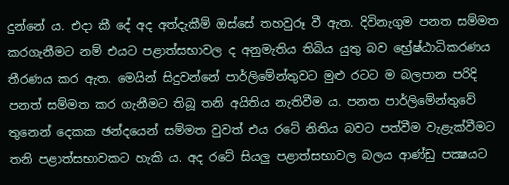දුන්නේ ය. එදා කී දේ අද අත්දැකීම් ඔස්සේ තහවුරූ වී ඇත. දිවිනැගුම පනත සම්මත කරගැනීමට නම් එයට පළාත්සභාවල ද අනුමැතිය තිබිය යුතු බව භ්‍රේෂ්ඨාධිකරණය තීරණය කර ඇත. මෙයින් සිදුවන්නේ පාර්ලිමේන්තුවට මුළු රටට ම බලපාන පරිදි පනත් සම්මත කර ගැනීමට තිබූ තනි අයිතිය නැතිවීම ය. පනත පාර්ලිමේන්තුවේ තුනෙන් දෙකක ඡන්දයෙන් සම්මත වුවත් එය රටේ නිතිය බවට පත්වීම වැළැක්වීමට තනි පළාත්සභාවකට හැකි ය. අද රටේ සියලු පළාත්සභාවල බලය ආණ්ඩු පක්‍ෂයට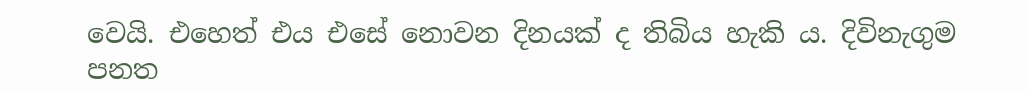වෙයි. එහෙත් එය එසේ නොවන දිනයක් ද තිබිය හැකි ය. දිවිනැගුම පනත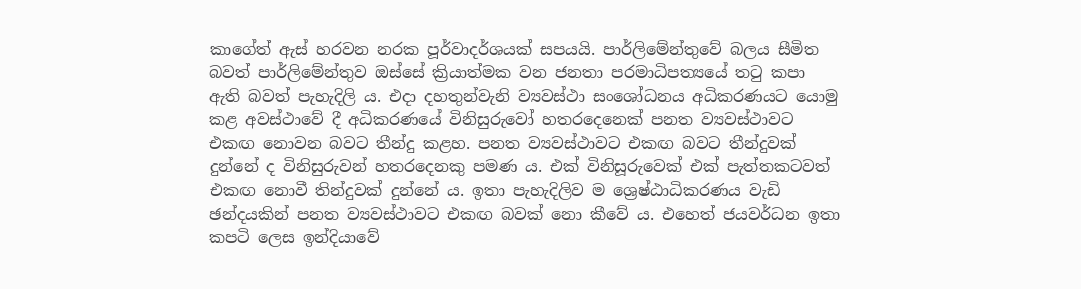කාගේත් ඇස් හරවන නරක පූර්වාදර්ශයක් සපයයි. පාර්ලිමේන්තුවේ බලය සීමිත බවත් පාර්ලිමේන්තුව ඔස්සේ ක්‍රියාත්මක වන ජනතා පරමාධිපත්‍යයේ තටු කපා ඇති බවත් පැහැදිලි ය. එදා දහතුන්වැනි ව්‍යවස්ථා සංශෝධනය අධිකරණයට යොමු කළ අවස්ථාවේ දී අධිකරණයේ විනිසුරුවෝ හතරදෙනෙක් පනත ව්‍යවස්ථාවට එකඟ නොවන බවට තීන්දු කළහ. පනත ව්‍යවස්ථාවට එකඟ බවට තීන්දුවක් දුන්නේ ද විනිසුරුවන් හතරදෙනකු පමණ ය. එක් විනිසූරුවෙක් එක් පැත්තකටවත් එකඟ නොවී තින්දුවක් දුන්නේ ය. ඉතා පැහැදිලිව ම ශ්‍රෙෂ්ඨාධිකරණය වැඩි ඡන්දයකින් පනත ව්‍යවස්ථාවට එකඟ බවක් නො කීවේ ය. එහෙත් ජයවර්ධන ඉතා කපටි ලෙස ඉන්දියාවේ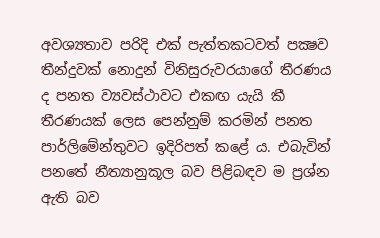අවශ්‍යතාව පරිදි එක් පැත්තකටවත් පක්‍ෂව තීන්දුවක් නොදුන් විනිසුරුවරයාගේ තීරණය ද පනත ව්‍යවස්ථාවට එකඟ යැයි කී තීරණයක් ලෙස පෙන්නුම් කරමින් පනත පාර්ලිමේන්තුවට ඉදිරිපත් කළේ ය. එබැවින් පනතේ නීත්‍යානුකූල බව පිළිබඳව ම ප්‍රශ්න ඇති බව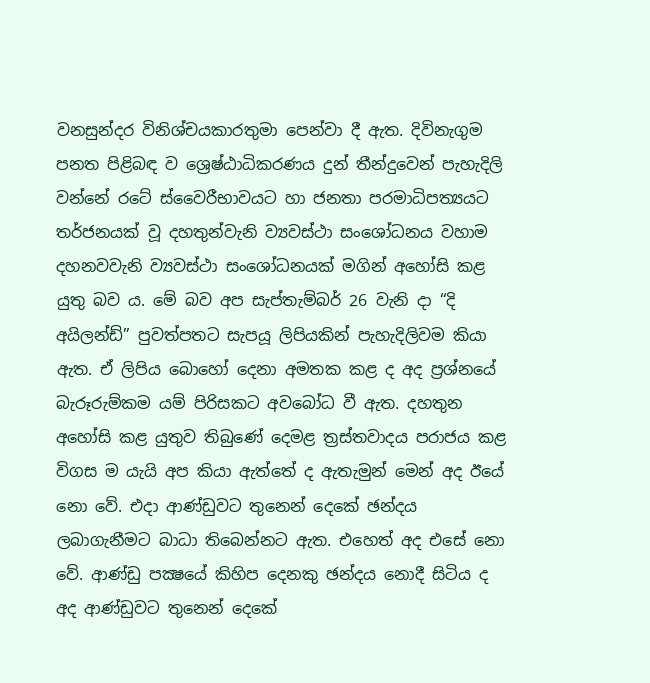වනසුන්දර විනිශ්චයකාරතුමා පෙන්වා දී ඇත. දිවිනැගුම පනත පිළිබඳ ව ශ්‍රෙෂ්ඨාධිකරණය දුන් තීන්දුවෙන් පැහැදිලි වන්නේ රටේ ස්වෛරීභාවයට හා ජනතා පරමාධිපත්‍යයට තර්ජනයක් වූ දහතුන්වැනි ව්‍යවස්ථා සංශෝධනය වහාම දහනවවැනි ව්‍යවස්ථා සංශෝධනයක් මගින් අහෝසි කළ යුතු බව ය. මේ බව අප සැප්තැම්බර් 26 වැනි දා “දි අයිලන්ඩ්” පුවත්පතට සැපයූ ලිපියකින් පැහැදිලිවම කියා ඇත. ඒ ලිපිය බොහෝ දෙනා අමතක කළ ද අද ප්‍රශ්නයේ බැරූරුම්කම යම් පිරිසකට අවබෝධ වී ඇත. දහතුන අහෝසි කළ යුතුව තිබුණේ දෙමළ ත්‍රස්තවාදය පරාජය කළ විගස ම යැයි අප කියා ඇත්තේ ද ඇතැමුන් මෙන් අද ඊයේ නො වේ. එදා ආණ්ඩුවට තුනෙන් දෙකේ ඡන්දය ලබාගැනීමට බාධා තිබෙන්නට ඇත. එහෙත් අද එසේ නො වේ. ආණ්ඩු පක්‍ෂයේ කිහිප දෙනකු ඡන්දය නොදී සිටිය ද අද ආණ්ඩුවට තුනෙන් දෙකේ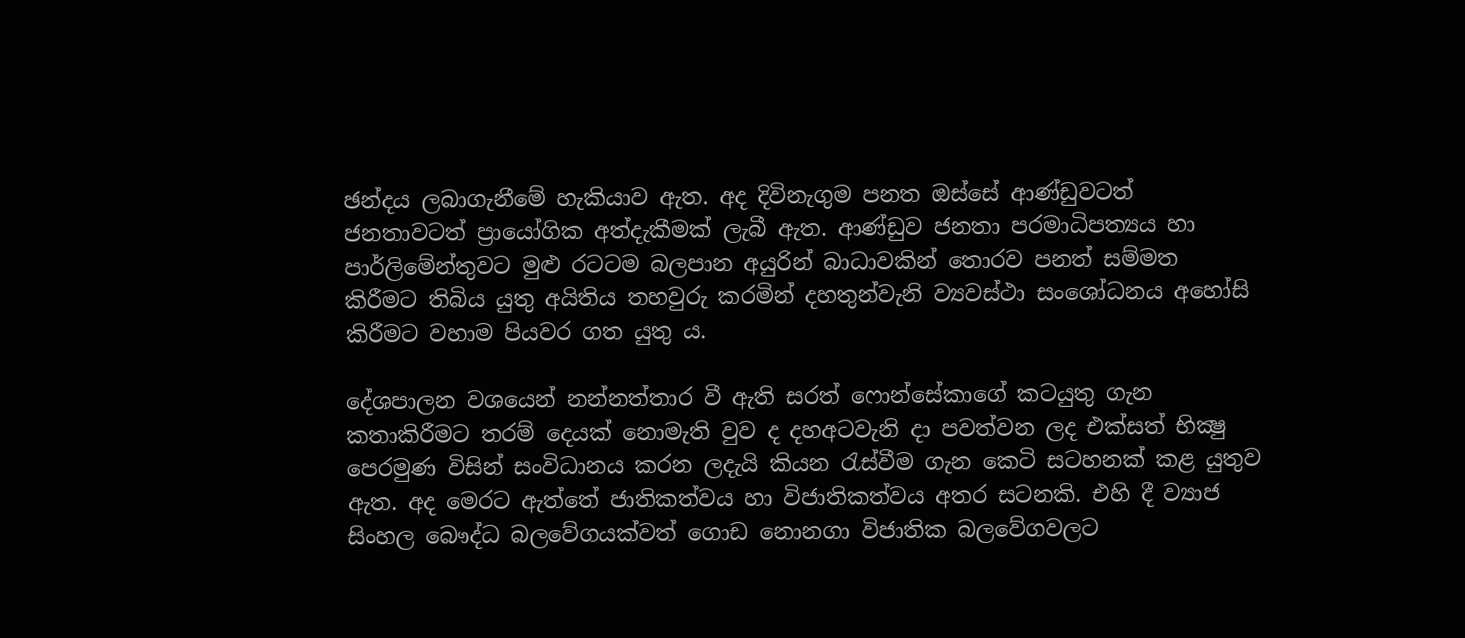ඡන්දය ලබාගැනීමේ හැකියාව ඇත. අද දිවිනැගුම පනත ඔස්සේ ආණ්ඩුවටත් ජනතාවටත් ප්‍රායෝගික අත්දැකීමක් ලැබී ඇත. ආණ්ඩුව ජනතා පරමාධිපත්‍යය හා පාර්ලිමේන්තුවට මුළු රටටම බලපාන අයුරින් බාධාවකින් තොරව පනත් සම්මත කිරීමට තිබිය යුතු අයිතිය තහවුරු කරමින් දහතුන්වැනි ව්‍යවස්ථා සංශෝධනය අහෝසි කිරීමට වහාම පියවර ගත යුතු ය.

දේශපාලන වශයෙන් නන්නත්තාර වී ඇති සරත් ෆොන්සේකාගේ කටයුතු ගැන කතාකිරීමට තරම් දෙයක් නොමැති වුව ද දහඅටවැනි දා පවත්වන ලද එක්සත් භික්‍ෂු පෙරමුණ විසින් සංවිධානය කරන ලදැයි කියන රැස්වීම ගැන කෙටි සටහනක් කළ යුතුව ඇත. අද මෙරට ඇත්තේ ජාතිකත්වය හා විජාතිකත්වය අතර සටනකි. එහි දී ව්‍යාජ සිංහල බෞද්ධ බලවේගයක්වත් ගොඩ නොනගා විජාතික බලවේගවලට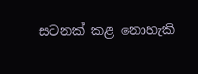සටනක් කළ නොහැකි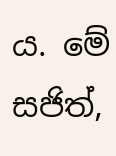ය. මේ සජිත්,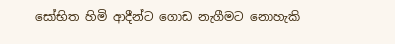සෝභිත හිමි ආදීන්ට ගොඩ නැගීමට නොහැකි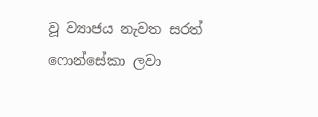වූ ව්‍යාජය නැවත සරත් ෆොන්සේකා ලවා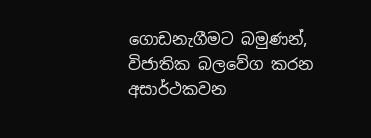ගොඩනැගීමට බමුණන්, විජාතික බලවේග කරන අසාර්ථකවන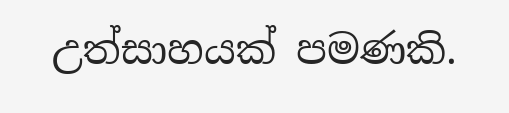උත්සාහයක් පමණකි.